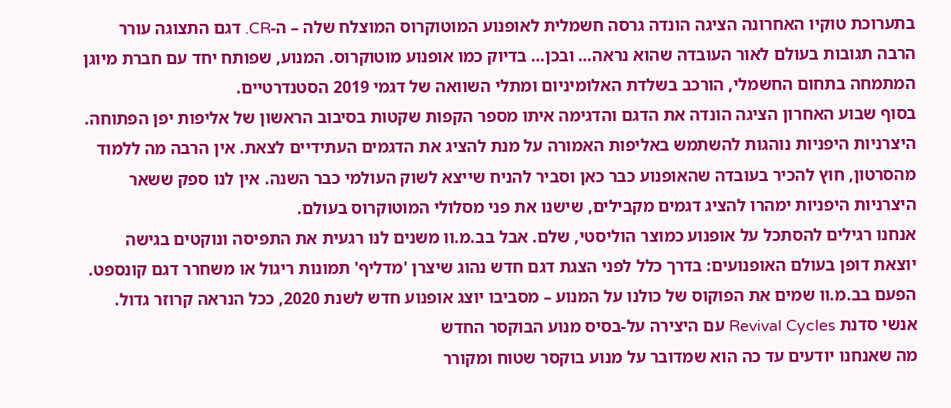בתערוכת טוקיו האחרונה הציגה הונדה גרסה חשמלית לאופנוע המוטוקרוס המוצלח שלה – ה-CR. דגם התצוגה עורר הרבה תגובות בעולם לאור העובדה שהוא נראה… ובכן… בדיוק כמו אופנוע מוטוקרוס. המנוע, שפותח יחד עם חברת מיוגן המתמחה בתחום החשמלי, הורכב בשלדת האלומיניום ומתלי השוואה של דגמי 2019 הסטנדרטיים.
בסוף שבוע האחרון הציגה הונדה את הדגם והדגימה איתו מספר הקפות שקטות בסיבוב הראשון של אליפות יפן הפתוחה. היצרניות היפניות נוהגות להשתמש באליפות האמורה על מנת להציג את הדגמים העתידיים לצאת. אין הרבה מה ללמוד מהסרטון, חוץ להכיר בעובדה שהאופנוע כבר כאן וסביר להניח שייצא לשוק העולמי כבר השנה. אין לנו ספק ששאר היצרניות היפניות ימהרו להציג דגמים מקבילים, שישנו את פני מסלולי המוטוקרוס בעולם.
אנחנו רגילים להסתכל על אופנוע כמוצר הוליסטי, שלם. אבל בב.מ.וו משנים לנו רגעית את התפיסה ונוקטים בגישה יוצאת דופן בעולם האופנועים: בדרך כלל לפני הצגת דגם חדש נהוג שיצרן 'מדליף' תמונות ריגול או משחרר דגם קונספט. הפעם בב.מ.וו שמים את הפוקוס של כולנו על המנוע – מסביבו יוצג אופנוע חדש לשנת 2020, ככל הנראה קרוזר גדול.
אנשי סדנת Revival Cycles עם היצירה על-בסיס מנוע הבוקסר החדש
מה שאנחנו יודעים עד כה הוא שמדובר על מנוע בוקסר שטוח ומקורר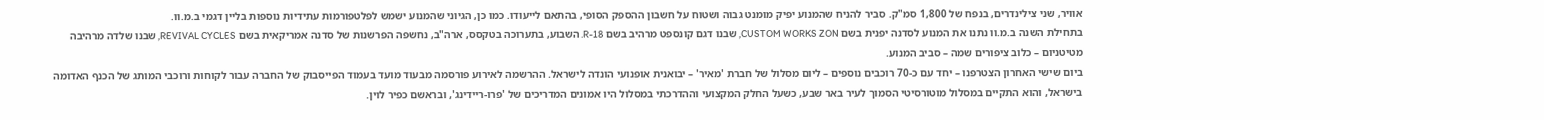אוויר, שני צילינדרים, בנפח של 1,800 סמ"ק. סביר להניח שהמנוע יפיק מומנט גבוה ושטוח על חשבון ההספק הסופי, בהתאם לייעודו. כמו כן, הגיוני שהמנוע ישמש לפלטפורמות עתידיות נוספות בליין דגמי ב.מ.וו.
בתחילת השנה ב.מ.וו נתנו את המנוע לסדנה יפנית בשם CUSTOM WORKS ZON, שבנו דגם קונספט מרהיב בשם R-18. השבוע, בתערוכה בטקסס, ארה"ב, נחשפה הפרשנות של סדנה אמריקאית בשם REVIVAL CYCLES, שבנו שלדה מרהיבה מטיטניום – כלוב ציפורים שמה – סביב המנוע.
ביום שישי האחרון הצטרפנו – יחד עם כ-70 רוכבים נוספים – ליום מסלול של חברת 'מאיר' – יבואנית אופנועי הונדה לישראל. ההרשמה לאירוע פורסמה מבעוד מועד בעמוד הפייסבוק של החברה עבור לקוחות ורוכבי המותג של הכנף האדומה בישראל, והוא התקיים במסלול מוטורסיטי הסמוך לעיר באר שבע, כשעל החלק המקצועי וההדרכתי במסלול היו אמונים המדריכים של 'פרו-ריידינג', ובראשם כפיר לוין.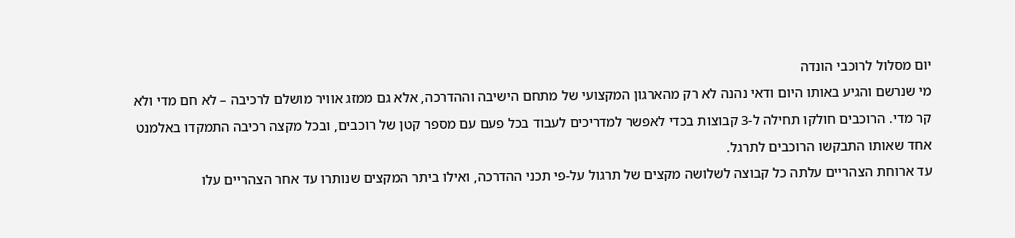יום מסלול לרוכבי הונדה
מי שנרשם והגיע באותו היום ודאי נהנה לא רק מהארגון המקצועי של מתחם הישיבה וההדרכה, אלא גם ממזג אוויר מושלם לרכיבה – לא חם מדי ולא קר מדי. הרוכבים חולקו תחילה ל-3 קבוצות בכדי לאפשר למדריכים לעבוד בכל פעם עם מספר קטן של רוכבים, ובכל מקצה רכיבה התמקדו באלמנט אחד שאותו התבקשו הרוכבים לתרגל.
עד ארוחת הצהריים עלתה כל קבוצה לשלושה מקצים של תרגול על-פי תכני ההדרכה, ואילו ביתר המקצים שנותרו עד אחר הצהריים עלו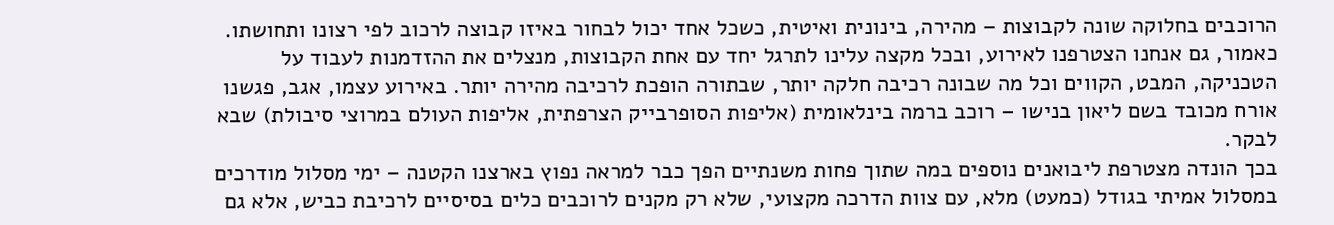הרוכבים בחלוקה שונה לקבוצות – מהירה, בינונית ואיטית, כשכל אחד יכול לבחור באיזו קבוצה לרכוב לפי רצונו ותחושתו.
כאמור, גם אנחנו הצטרפנו לאירוע, ובכל מקצה עלינו לתרגל יחד עם אחת הקבוצות, מנצלים את ההזדמנות לעבוד על הטכניקה, המבט, הקווים וכל מה שבונה רכיבה חלקה יותר, שבתורה הופכת לרכיבה מהירה יותר. באירוע עצמו, אגב, פגשנו אורח מכובד בשם ליאון בנישו – רוכב ברמה בינלאומית (אליפות הסופרבייק הצרפתית, אליפות העולם במרוצי סיבולת) שבא לבקר.
בכך הונדה מצטרפת ליבואנים נוספים במה שתוך פחות משנתיים הפך כבר למראה נפוץ בארצנו הקטנה – ימי מסלול מודרכים במסלול אמיתי בגודל (כמעט) מלא, עם צוות הדרכה מקצועי, שלא רק מקנים לרוכבים כלים בסיסיים לרכיבת כביש, אלא גם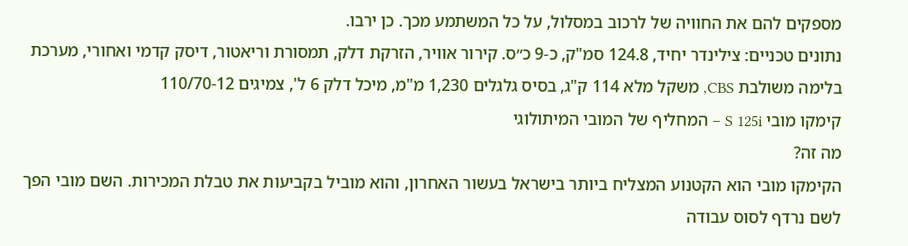מספקים להם את החוויה של לרכוב במסלול, על כל המשתמע מכך. כן ירבו.
נתונים טכניים: צילינדר יחיד, 124.8 סמ"ק, כ-9 כ״ס. קירור אוויר, הזרקת דלק, תמסורת וריאטור, דיסק קדמי ואחורי, מערכת בלימה משולבת CBS, משקל מלא 114 ק"ג, בסיס גלגלים 1,230 מ"מ, מיכל דלק 6 ל', צמיגים 110/70-12
קימקו מובי S 125i – המחליף של המובי המיתולוגי
מה זה?
הקימקו מובי הוא הקטנוע המצליח ביותר בישראל בעשור האחרון, והוא מוביל בקביעות את טבלת המכירות. השם מובי הפך לשם נרדף לסוס עבודה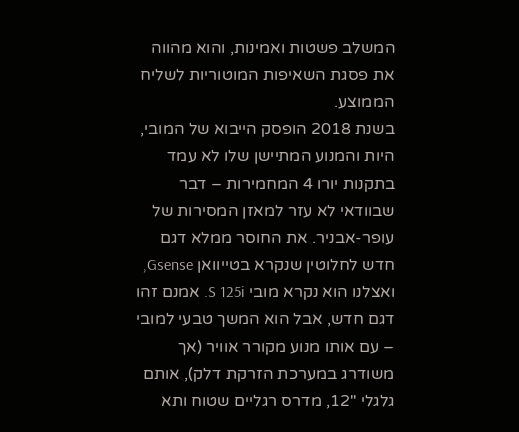המשלב פשטות ואמינות, והוא מהווה את פסגת השאיפות המוטוריות לשליח הממוצע.
בשנת 2018 הופסק הייבוא של המובי, היות והמנוע המתיישן שלו לא עמד בתקנות יורו 4 המחמירות – דבר שבוודאי לא עזר למאזן המסירות של עופר-אבניר. את החוסר ממלא דגם חדש לחלוטין שנקרא בטייוואן Gsense, ואצלנו הוא נקרא מובי S 125i. אמנם זהו דגם חדש, אבל הוא המשך טבעי למובי – עם אותו מנוע מקורר אוויר (אך משודרג במערכת הזרקת דלק), אותם גלגלי "12, מדרס רגליים שטוח ותא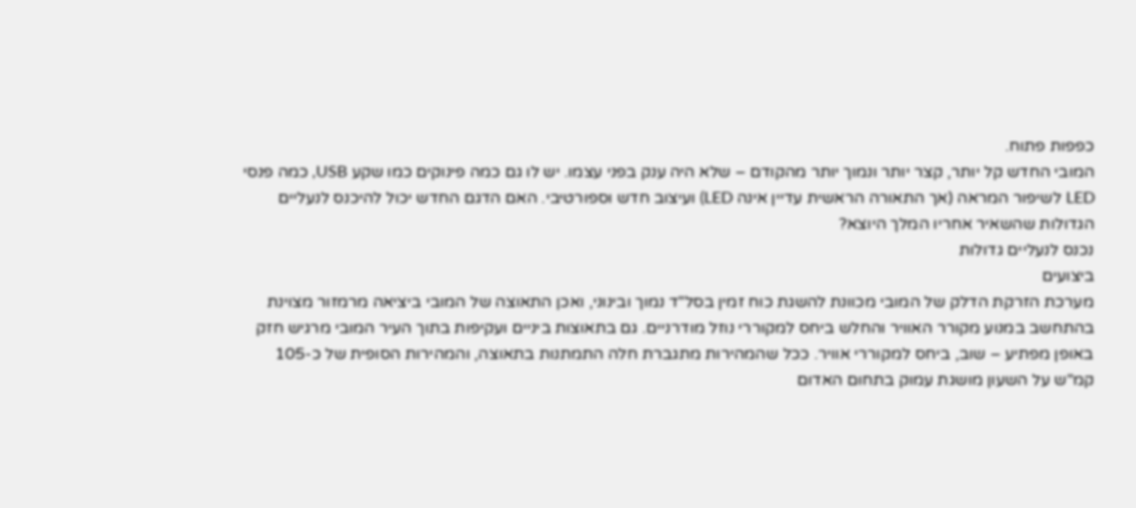כפפות פתוח.
המובי החדש קל יותר, קצר יותר ונמוך יותר מהקודם – שלא היה ענק בפני עצמו. יש לו גם כמה פינוקים כמו שקע USB, כמה פנסי LED לשיפור המראה (אך התאורה הראשית עדיין אינה LED) ועיצוב חדש וספורטיבי. האם הדגם החדש יכול להיכנס לנעליים הגדולות שהשאיר אחריו המלך היוצא?
נכנס לנעליים גדולות
ביצועים
מערכת הזרקת הדלק של המובי מכוונת להשגת כוח זמין בסל"ד נמוך ובינוני, ואכן התאוצה של המובי ביציאה מרמזור מצוינת בהתחשב במנוע מקורר האוויר והחלש ביחס למקוררי נוזל מודרניים. גם בתאוצות ביניים ועקיפות בתוך העיר המובי מרגיש חזק באופן מפתיע – שוב, ביחס למקוררי אוויר. ככל שהמהירות מתגברת חלה התמתנות בתאוצה, והמהירות הסופית של כ-105 קמ"ש על השעון מושגת עמוק בתחום האדום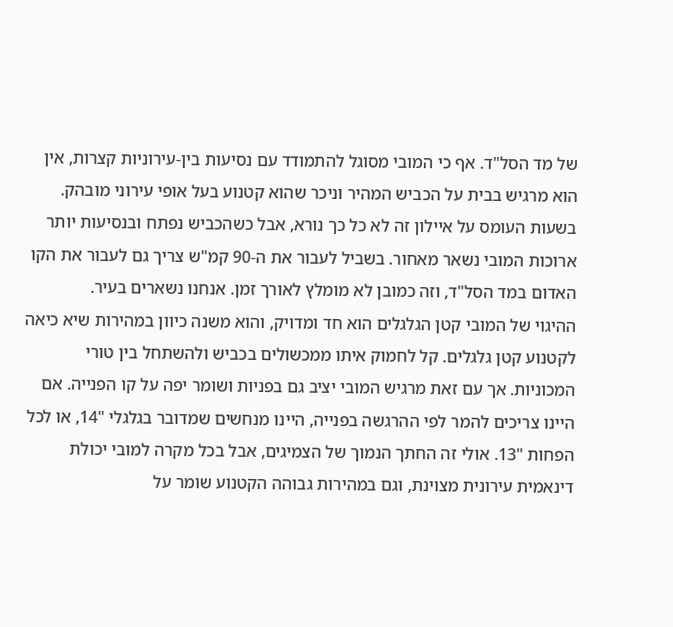של מד הסל"ד. אף כי המובי מסוגל להתמודד עם נסיעות בין-עירוניות קצרות, אין הוא מרגיש בבית על הכביש המהיר וניכר שהוא קטנוע בעל אופי עירוני מובהק. בשעות העומס על איילון זה לא כל כך נורא, אבל כשהכביש נפתח ובנסיעות יותר ארוכות המובי נשאר מאחור. בשביל לעבור את ה-90 קמ"ש צריך גם לעבור את הקו האדום במד הסל"ד, וזה כמובן לא מומלץ לאורך זמן. אנחנו נשארים בעיר.
ההיגוי של המובי קטן הגלגלים הוא חד ומדויק, והוא משנה כיוון במהירות שיא כיאה לקטנוע קטן גלגלים. קל לחמוק איתו ממכשולים בכביש ולהשתחל בין טורי המכוניות. אך עם זאת מרגיש המובי יציב גם בפניות ושומר יפה על קו הפנייה. אם היינו צריכים להמר לפי ההרגשה בפנייה, היינו מנחשים שמדובר בגלגלי "14, או לכל הפחות "13. אולי זה החתך הנמוך של הצמיגים, אבל בכל מקרה למובי יכולת דינאמית עירונית מצוינת, וגם במהירות גבוהה הקטנוע שומר על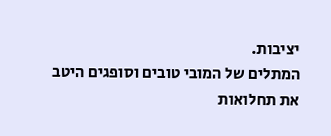יציבות.
המתלים של המובי טובים וסופגים היטב את תחלואות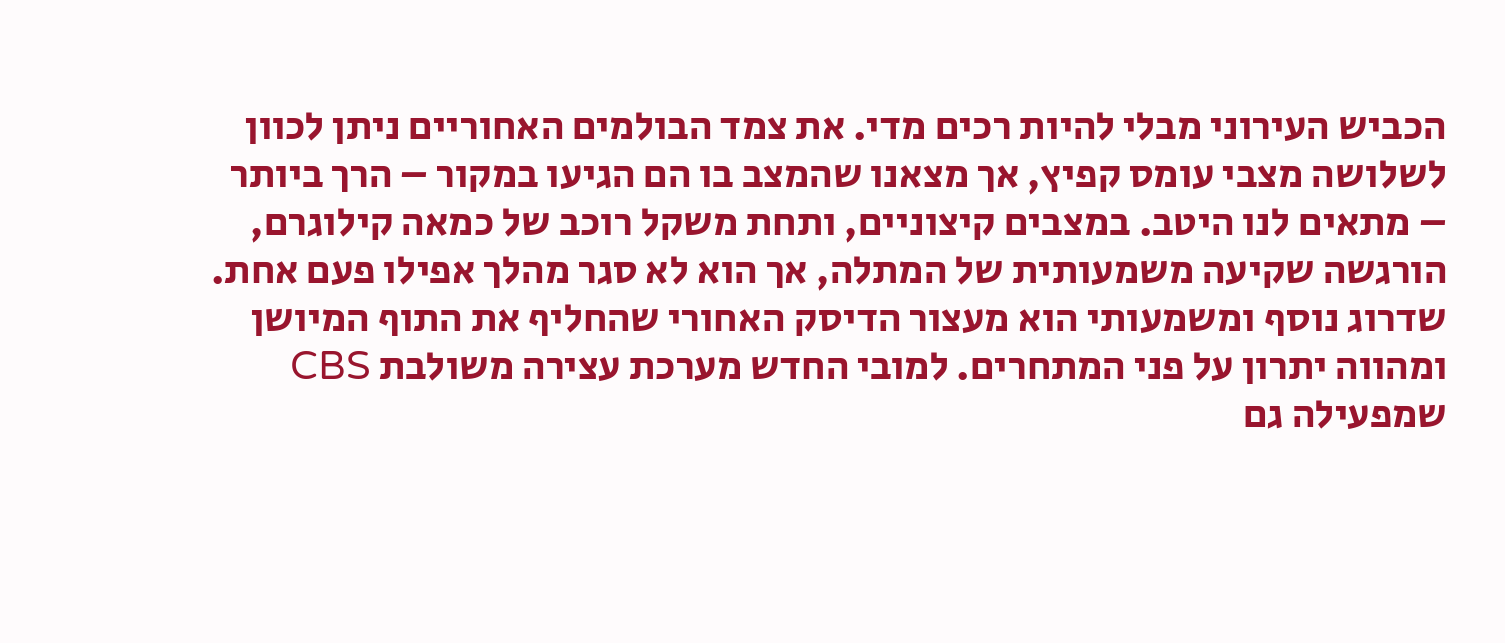הכביש העירוני מבלי להיות רכים מדי. את צמד הבולמים האחוריים ניתן לכוון לשלושה מצבי עומס קפיץ, אך מצאנו שהמצב בו הם הגיעו במקור – הרך ביותר – מתאים לנו היטב. במצבים קיצוניים, ותחת משקל רוכב של כמאה קילוגרם, הורגשה שקיעה משמעותית של המתלה, אך הוא לא סגר מהלך אפילו פעם אחת.
שדרוג נוסף ומשמעותי הוא מעצור הדיסק האחורי שהחליף את התוף המיושן ומהווה יתרון על פני המתחרים. למובי החדש מערכת עצירה משולבת CBS שמפעילה גם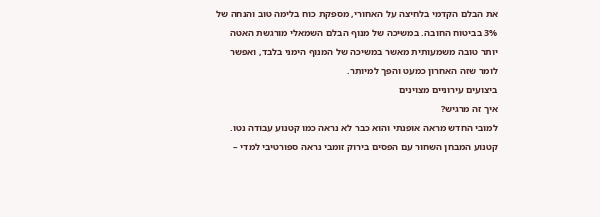את הבלם הקדמי בלחיצה על האחורי, מספקת כוח בלימה טוב והנחה של 3% בביטוח החובה. במשיכה של מנוף הבלם השמאלי מורגשת האטה יותר טובה משמעותית מאשר במשיכה של המנוף הימני בלבד, ואפשר לומר שזה האחרון כמעט והפך למיותר.
ביצועים עירוניים מצוינים
איך זה מרגיש?
למובי החדש מראה אופנתי והוא כבר לא נראה כמו קטנוע עבודה נטו. קטנוע המבחן השחור עם הפסים בירוק זומבי נראה ספורטיבי למדי –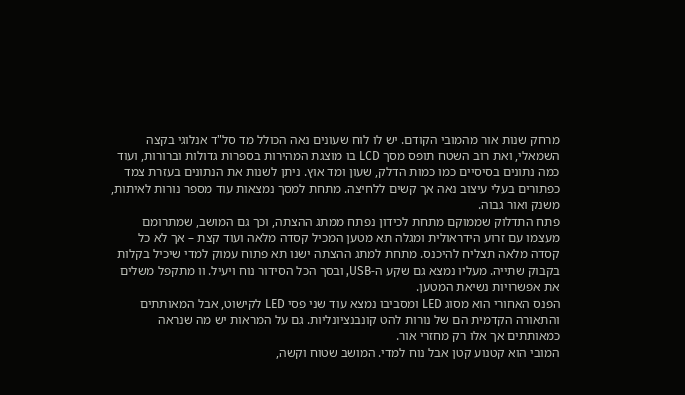מרחק שנות אור מהמובי הקודם. יש לו לוח שעונים נאה הכולל מד סל"ד אנלוגי בקצה השמאלי, ואת רוב השטח תופס מסך LCD בו מוצגת המהירות בספרות גדולות וברורות, ועוד כמה נתונים בסיסיים כמו כמות הדלק, שעון ומד אוץ. ניתן לשנות את הנתונים בעזרת צמד כפתורים בעלי עיצוב נאה אך קשים ללחיצה. מתחת למסך נמצאות עוד מספר נורות לאיתות, משנק ואור גבוה.
פתח התדלוק שממוקם מתחת לכידון נפתח ממתג ההצתה, וכך גם המושב, שמתרומם מעצמו עם זרוע הידראולית ומגלה תא מטען המכיל קסדה מלאה ועוד קצת – אך לא כל קסדה מלאה תצליח להיכנס. מתחת למתג ההצתה ישנו תא פתוח עמוק למדי שיכיל בקלות בקבוק שתייה. מעליו נמצא גם שקע ה-USB, ובסך הכל הסידור נוח ויעיל. וו מתקפל משלים את אפשרויות נשיאת המטען.
הפנס האחורי הוא מסוג LED ומסביבו נמצא עוד שני פסי LED לקישוט, אבל המאותתים והתאורה הקדמית הם של נורות להט קונבנציונליות. גם על המראות יש מה שנראה כמאותתים אך אלו רק מחזרי אור.
המובי הוא קטנוע קטן אבל נוח למדי. המושב שטוח וקשה,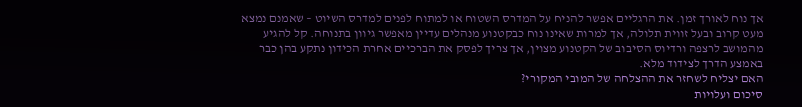אך נוח לאורך זמן. את הרגליים אפשר להניח על המדרס השטוח או למתוח לפנים למדרס השיוט – שאמנם נמצא מעט קרוב ובעל זווית תלולה, אך למרות שאינו נוח כבקטנוע מנהלים עדיין מאפשר גיוון בתנוחה. קל להגיע מהמושב לרצפה ורדיוס הסיבוב של הקטנוע מצוין, אך צריך לפסק את הברכיים אחרת הכידון נתקע בהן כבר באמצע הדרך לצידוד מלא.
האם יצליח לשחזר את ההצלחה של המובי המקורי?
סיכום ועלויות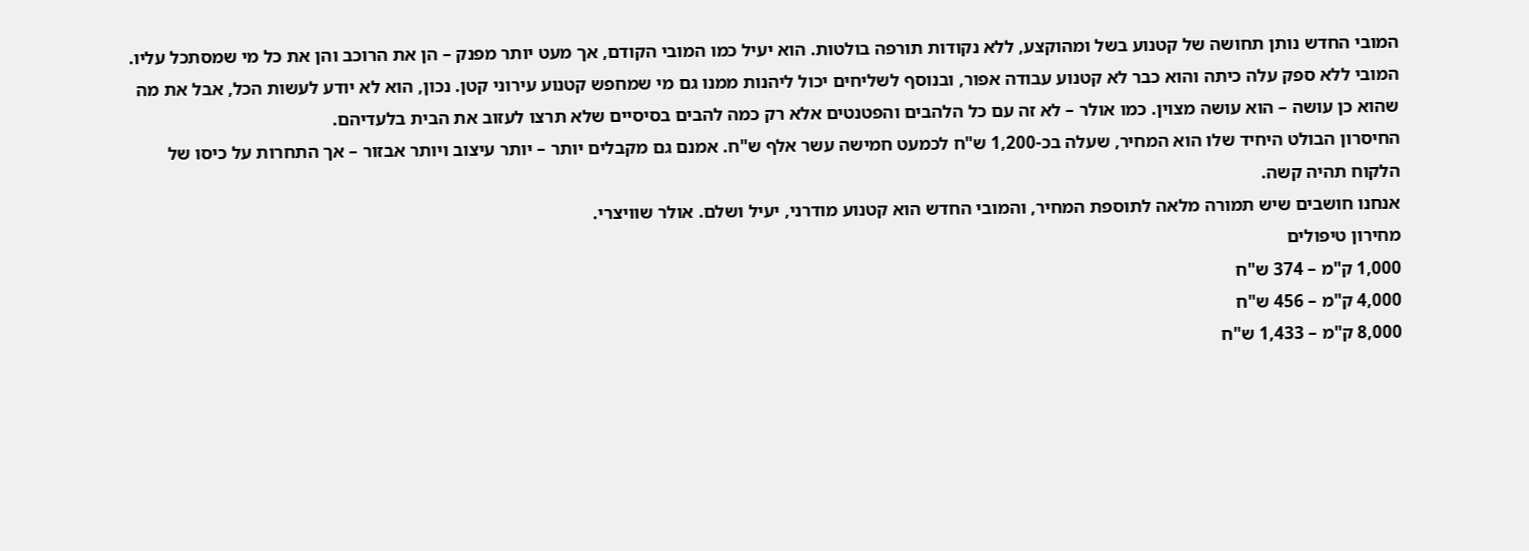המובי החדש נותן תחושה של קטנוע בשל ומהוקצע, ללא נקודות תורפה בולטות. הוא יעיל כמו המובי הקודם, אך מעט יותר מפנק – הן את הרוכב והן את כל מי שמסתכל עליו.
המובי ללא ספק עלה כיתה והוא כבר לא קטנוע עבודה אפור, ובנוסף לשליחים יכול ליהנות ממנו גם מי שמחפש קטנוע עירוני קטן. נכון, הוא לא יודע לעשות הכל, אבל את מה שהוא כן עושה – הוא עושה מצוין. כמו אולר – לא זה עם כל הלהבים והפטנטים אלא רק כמה להבים בסיסיים שלא תרצו לעזוב את הבית בלעדיהם.
החיסרון הבולט היחיד שלו הוא המחיר, שעלה בכ-1,200 ש"ח לכמעט חמישה עשר אלף ש"ח. אמנם גם מקבלים יותר – יותר עיצוב ויותר אבזור – אך התחרות על כיסו של הלקוח תהיה קשה.
אנחנו חושבים שיש תמורה מלאה לתוספת המחיר, והמובי החדש הוא קטנוע מודרני, יעיל ושלם. אולר שוויצרי.
מחירון טיפולים
1,000 ק"מ – 374 ש"ח
4,000 ק"מ – 456 ש"ח
8,000 ק"מ – 1,433 ש"ח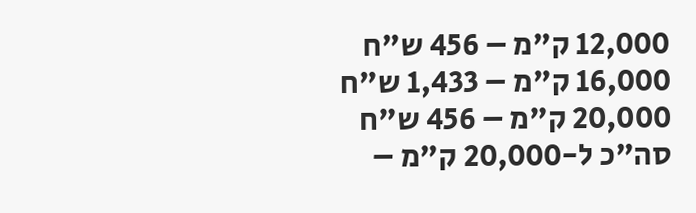12,000 ק"מ – 456 ש"ח
16,000 ק"מ – 1,433 ש"ח
20,000 ק"מ – 456 ש"ח
סה"כ ל-20,000 ק"מ –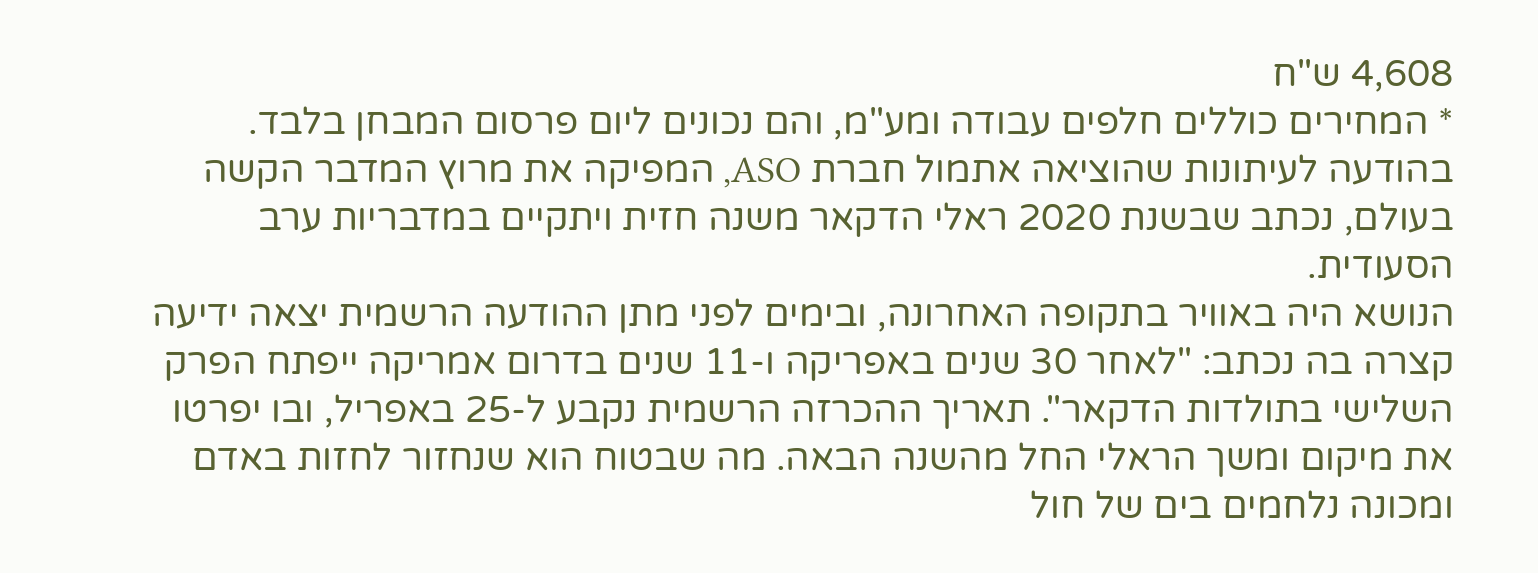4,608 ש"ח
* המחירים כוללים חלפים עבודה ומע"מ, והם נכונים ליום פרסום המבחן בלבד.
בהודעה לעיתונות שהוציאה אתמול חברת ASO, המפיקה את מרוץ המדבר הקשה בעולם, נכתב שבשנת 2020 ראלי הדקאר משנה חזית ויתקיים במדבריות ערב הסעודית.
הנושא היה באוויר בתקופה האחרונה, ובימים לפני מתן ההודעה הרשמית יצאה ידיעה קצרה בה נכתב: "לאחר 30 שנים באפריקה ו-11 שנים בדרום אמריקה ייפתח הפרק השלישי בתולדות הדקאר". תאריך ההכרזה הרשמית נקבע ל-25 באפריל, ובו יפרטו את מיקום ומשך הראלי החל מהשנה הבאה. מה שבטוח הוא שנחזור לחזות באדם ומכונה נלחמים בים של חול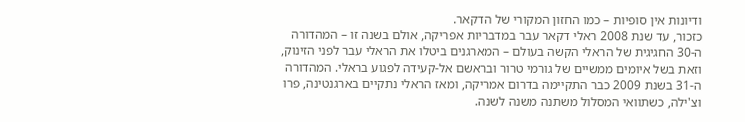ודיונות אין סופיות – כמו החזון המקורי של הדקאר.
כזכור, עד שנת 2008 ראלי דקאר עבר במדבריות אפריקה, אולם בשנה זו – המהדורה ה-30 החגיגית של הראלי הקשה בעולם – המארגנים ביטלו את הראלי עבר לפני הזינוק, וזאת בשל איומים ממשיים של גורמי טרור ובראשם אל-קעידה לפגוע בראלי. המהדורה ה-31 בשנת 2009 כבר התקיימה בדרום אמריקה, ומאז הראלי נתקיים בארגנטינה, פרו וצ'ילה, כשתוואי המסלול משתנה משנה לשנה.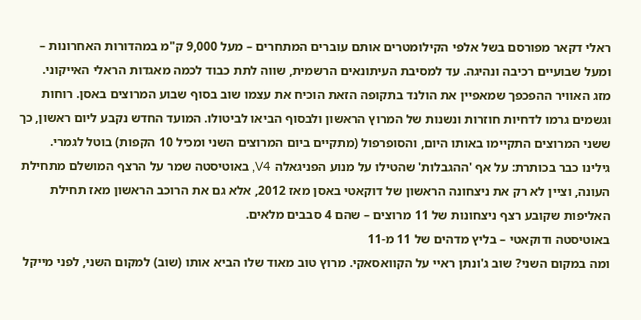ראלי דקאר מפורסם בשל אלפי הקילומטרים אותם עוברים המתחרים – מעל 9,000 ק"מ במהדורות האחרונות – ומעל שבועיים רכיבה ונהיגה. עד למסיבת העיתונאים הרשמית, שווה לתת כבוד לכמה מאגדות הראלי האייקוני.
מזג האוויר ההפכפך שמאפיין את הולנד בתקופה הזאת הוכיח את עצמו שוב בסוף שבוע המרוצים באסן. רוחות וגשמים גרמו לדחיות חוזרות ונשנות של המרוץ הראשון ולבסוף הביאו לביטולו. המועד החדש נקבע ליום ראשון, כך ששני המרוצים התקיימו באותו היום, והסופרפול (מתקיים ביום המרוצים השני ומכיל 10 הקפות) בוטל לגמרי.
גילינו כבר בכותרת: על אף 'ההגבלות' שהטילו על מנוע הפניגאלה V4, באוטיסטה שמר על הרצף המושלם מתחילת העונה, וציין לא רק את ניצחונה הראשון של דוקאטי באסן מאז 2012, אלא גם את הרוכב הראשון מאז תחילת האליפות שקובע רצף ניצחונות של 11 מרוצים – שהם 4 סבבים מלאים.
באוטיסטה ודוקאטי – בליץ מדהים של 11 מ-11
ומה במקום השני? שוב ג'ונתן ראיי על הקוואסאקי. מרוץ טוב מאוד שלו הביא אותו (שוב) למקום השני, לפני מייקל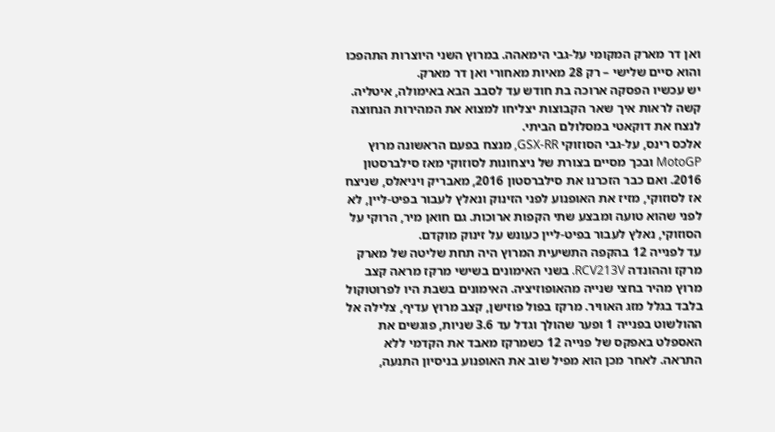ואן דר מארק המקומי על-גבי הימאהה. במרוץ השני היוצרות התהפכו והוא סיים שלישי – רק 28 מאיות מאחורי ואן דר מארק.
יש עכשיו הפסקה ארוכה בת חודש עד לסבב הבא באימולה, איטליה. קשה לראות איך שאר הקבוצות יצליחו למצוא את המהירות הנחוצה לנצח את דוקאטי במסלולם הביתי.
אלכס רינס, על-גבי הסוזוקי GSX-RR, מנצח בפעם הראשונה מרוץ MotoGP ובכך מסיים בצורת של ניצחונות לסוזוקי מאז סילברסטון 2016. ואם כבר הזכרנו את סילברסטון 2016, מאבריק ויניאלס, שניצח אז לסוזוקי, מזיז את האופנוע לפני הזינוק ונאלץ לעבור בפיט-ליין, לא לפני שהוא טועה ומבצע שתי הקפות ארוכות. גם חואן מיר, הרוקי על הסוזוקי, נאלץ לעבור בפיט-ליין כעונש על זינוק מוקדם.
עד לפנייה 12 בהקפה התשיעית המרוץ היה תחת שליטה של מארק מרקז וההונדה RCV213V. בשני האימונים בשישי מרקז מראה קצב מרוץ מהיר בחצי שנייה מהאופוזיציה. האימונים בשבת היו לפרוטוקול בלבד בגלל מזג האוויר. מרקז בפול פוזישן, קצב מרוץ עדיף, צלילה אל ההולשוט בפנייה 1 ופער שהולך וגדל עד 3.6 שניות, פוגשים את האספלט באפקס של פנייה 12 כשמרקז מאבד את הקדמי ללא התראה. לאחר מכן הוא מפיל שוב את האופנוע בניסיון התנעה,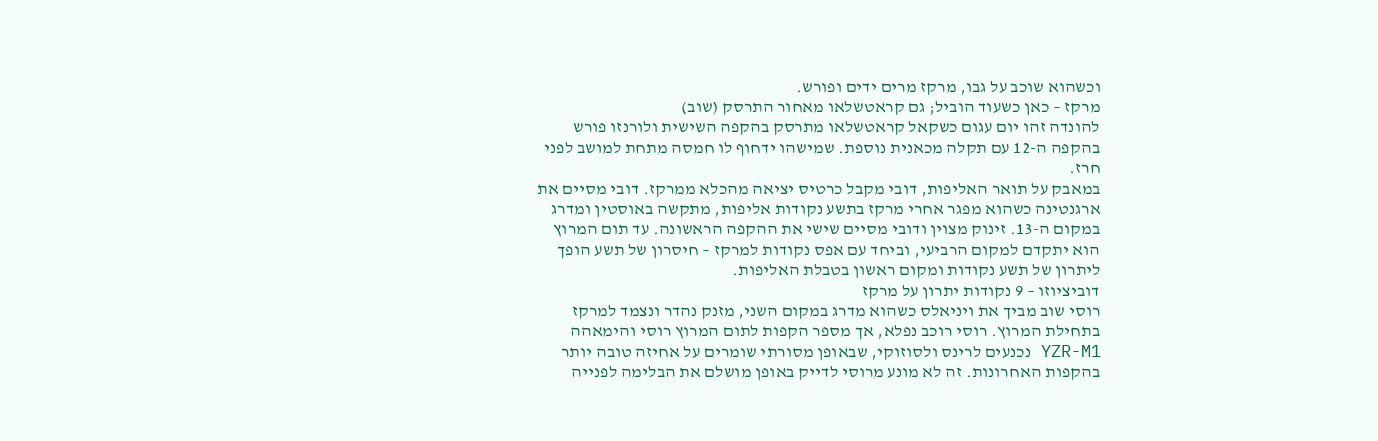וכשהוא שוכב על גבו, מרקז מרים ידים ופורש.
מרקז – כאן כשעוד הוביל; גם קראטשלאו מאחור התרסק (שוב)
להונדה זהו יום עגום כשקאל קראטשלאו מתרסק בהקפה השישית ולורנזו פורש בהקפה ה-12 עם תקלה מכאנית נוספת. שמישהו ידחוף לו חמסה מתחת למושב לפני חרז.
במאבק על תואר האליפות, דובי מקבל כרטיס יציאה מהכלא ממרקז. דובי מסיים את ארגנטינה כשהוא מפגר אחרי מרקז בתשע נקודות אליפות, מתקשה באוסטין ומדרג במקום ה-13. זינוק מצוין ודובי מסיים שישי את ההקפה הראשונה. עד תום המרוץ הוא יתקדם למקום הרביעי, וביחד עם אפס נקודות למרקז – חיסרון של תשע הופך ליתרון של תשע נקודות ומקום ראשון בטבלת האליפות.
דוביציוזו – 9 נקודות יתרון על מרקז
רוסי שוב מביך את ויניאלס כשהוא מדרג במקום השני, מזנק נהדר ונצמד למרקז בתחילת המרוץ. רוסי רוכב נפלא, אך מספר הקפות לתום המרוץ רוסי והימאהה YZR-M1 נכנעים לרינס ולסוזוקי, שבאופן מסורתי שומרים על אחיזה טובה יותר בהקפות האחרונות. זה לא מונע מרוסי לדייק באופן מושלם את הבלימה לפנייה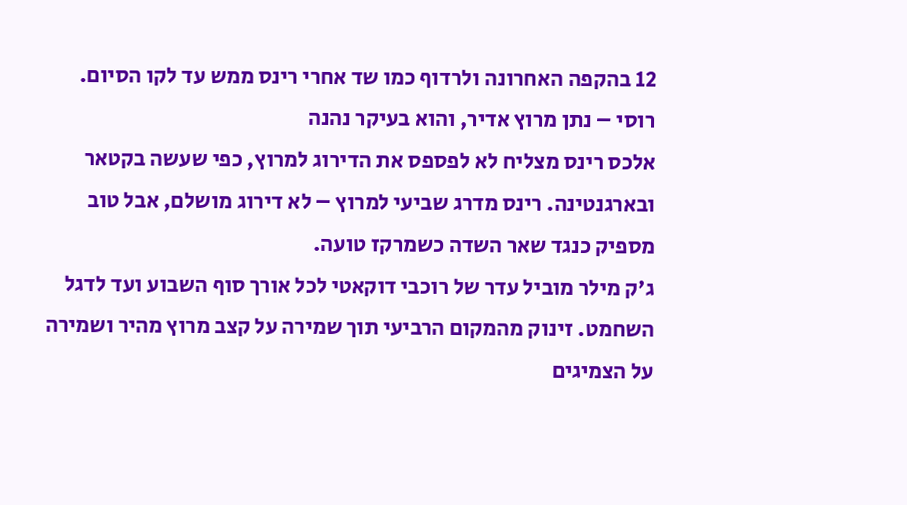12 בהקפה האחרונה ולרדוף כמו שד אחרי רינס ממש עד לקו הסיום.
רוסי – נתן מרוץ אדיר, והוא בעיקר נהנה
אלכס רינס מצליח לא לפספס את הדירוג למרוץ, כפי שעשה בקטאר ובארגנטינה. רינס מדרג שביעי למרוץ – לא דירוג מושלם, אבל טוב מספיק כנגד שאר השדה כשמרקז טועה.
ג'ק מילר מוביל עדר של רוכבי דוקאטי לכל אורך סוף השבוע ועד לדגל השחמט. זינוק מהמקום הרביעי תוך שמירה על קצב מרוץ מהיר ושמירה על הצמיגים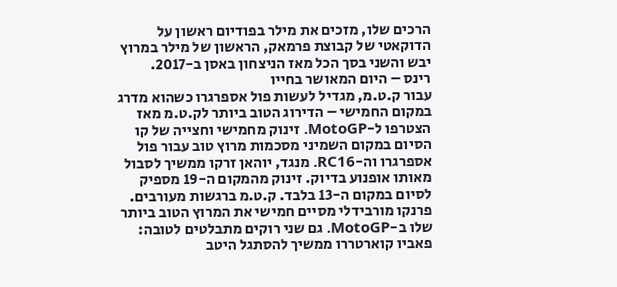הרכים שלו, מזכים את מילר בפודיום ראשון על הדוקאטי של קבוצת פרמאק, הראשון של מילר במרוץ יבש והשני בסך הכל מאז הניצחון באסן ב-2017.
רינס – היום המאושר בחייו
עבור ק.ט.מ, מגדיל לעשות פול אספרגרו כשהוא מדרג במקום החמישי – הדירוג הטוב ביותר לק.ט.מ מאז הצטרפו ל-MotoGP. זינוק מחמישי וחצייה של קו הסיום במקום השמיני מסכמות מרוץ טוב עבור פול אספרגרו וה-RC16. מנגד, יוהאן זרקו ממשיך לסבול מאותו אופנוע בדיוק. זינוק מהמקום ה-19 מספיק לסיום במקום ה-13 בלבד. ק.ט.מ ברגשות מעורבים.
פרנקו מורבידלי מסיים חמישי את המרוץ הטוב ביותר שלו ב-MotoGP. גם שני רוקים מתבלטים לטובה: פאביו קוארטררו ממשיך להסתגל היטב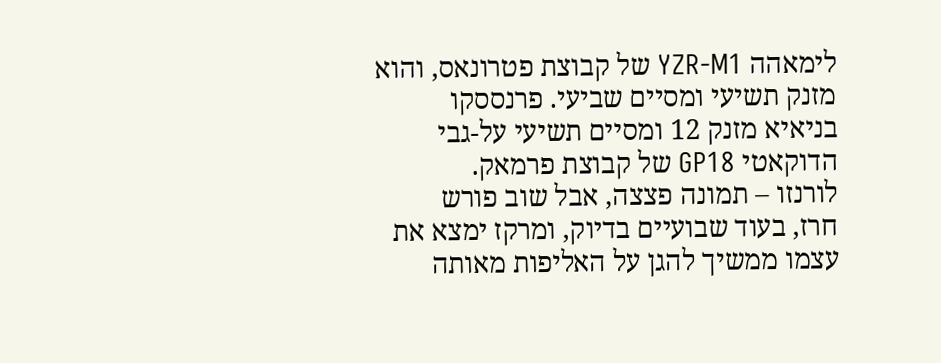לימאהה YZR-M1 של קבוצת פטרונאס, והוא מזנק תשיעי ומסיים שביעי. פרנססקו בניאיא מזנק 12 ומסיים תשיעי על-גבי הדוקאטי GP18 של קבוצת פרמאק.
לורנזו – תמונה פצצה, אבל שוב פורש
חרז, בעוד שבועיים בדיוק, ומרקז ימצא את עצמו ממשיך להגן על האליפות מאותה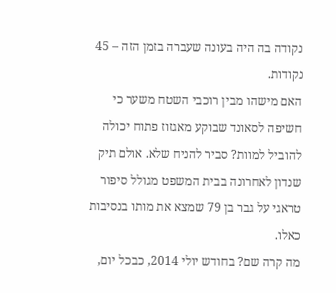נקודה בה היה בעונה שעברה בזמן הזה – 45 נקודות.
האם מישהו מבין רוכבי השטח משער כי חשיפה לסאונד שבוקע מאגזוז פתוח יכולה להוביל למוות? סביר להניח שלא. אולם תיק שנדון לאחרונה בבית המשפט מגולל סיפור טראגי על גבר בן 79 שמצא את מותו בנסיבות כאלו.
מה קרה שם? בחודש יולי 2014, כבכל יום,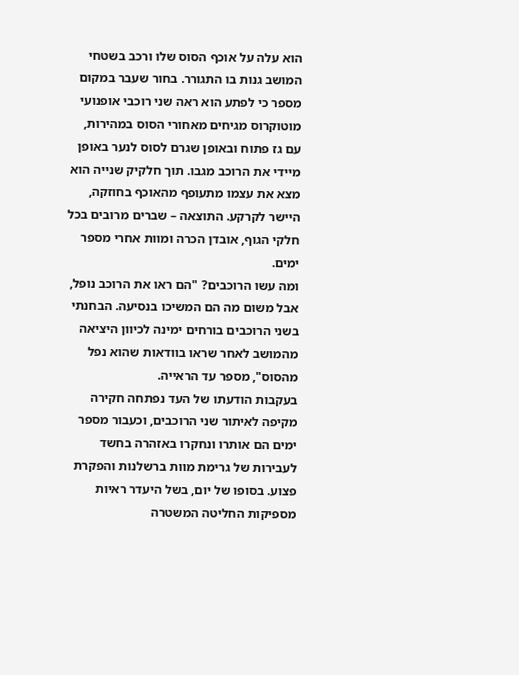הוא עלה על אוכף הסוס שלו ורכב בשטחי המושב גנות בו התגורר. בחור שעבר במקום מספר כי לפתע הוא ראה שני רוכבי אופנועי מוטוקרוס מגיחים מאחורי הסוס במהירות, עם גז פתוח ובאופן שגרם לסוס לנער באופן מיידי את הרוכב מגבו. תוך חלקיק שנייה הוא מצא את עצמו מתעופף מהאוכף בחוזקה, היישר לקרקע. התוצאה – שברים מרובים בכל חלקי הגוף, אובדן הכרה ומוות אחרי מספר ימים.
ומה עשו הרוכבים? "הם ראו את הרוכב נופל, אבל משום מה הם המשיכו בנסיעה. הבחנתי בשני הרוכבים בורחים ימינה לכיוון היציאה מהמושב לאחר שראו בוודאות שהוא נפל מהסוס", מספר עד הראייה.
בעקבות הודעתו של העד נפתחה חקירה מקיפה לאיתור שני הרוכבים, וכעבור מספר ימים הם אותרו ונחקרו באזהרה בחשד לעבירות של גרימת מוות ברשלנות והפקרת פצוע. בסופו של יום, בשל היעדר ראיות מספיקות החליטה המשטרה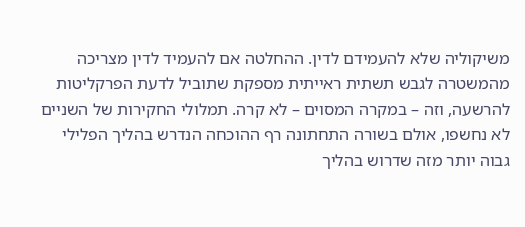משיקוליה שלא להעמידם לדין. ההחלטה אם להעמיד לדין מצריכה מהמשטרה לגבש תשתית ראייתית מספקת שתוביל לדעת הפרקליטות להרשעה, וזה – במקרה המסוים – לא קרה. תמלולי החקירות של השניים לא נחשפו, אולם בשורה התחתונה רף ההוכחה הנדרש בהליך הפלילי גבוה יותר מזה שדרוש בהליך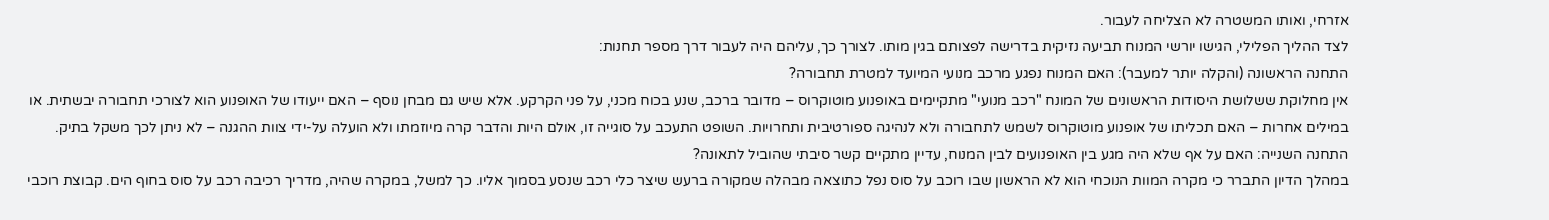אזרחי, ואותו המשטרה לא הצליחה לעבור.
לצד ההליך הפלילי, הגישו יורשי המנוח תביעה נזיקית בדרישה לפצותם בגין מותו. לצורך כך, עליהם היה לעבור דרך מספר תחנות:
התחנה הראשונה (והקלה יותר למעבר): האם המנוח נפגע מרכב מנועי המיועד למטרת תחבורה?
אין מחלוקת ששלושת היסודות הראשונים של המונח "רכב מנועי" מתקיימים באופנוע מוטוקרוס – מדובר ברכב, שנע בכוח מכני, על פני הקרקע. אלא שיש גם מבחן נוסף – האם ייעודו של האופנוע הוא לצורכי תחבורה יבשתית. או במילים אחרות – האם תכליתו של אופנוע מוטוקרוס לשמש לתחבורה ולא לנהיגה ספורטיבית ותחרויות. השופט התעכב על סוגייה זו, אולם היות והדבר קרה מיוזמתו ולא הועלה על-ידי צוות ההגנה – לא ניתן לכך משקל בתיק.
התחנה השנייה: האם על אף שלא היה מגע בין האופנועים לבין המנוח, עדיין מתקיים קשר סיבתי שהוביל לתאונה?
במהלך הדיון התברר כי מקרה המוות הנוכחי הוא לא הראשון שבו רוכב על סוס נפל כתוצאה מבהלה שמקורה ברעש שיצר כלי רכב שנסע בסמוך אליו. כך למשל, במקרה שהיה, מדריך רכיבה רכב על סוס בחוף הים. קבוצת רוכבי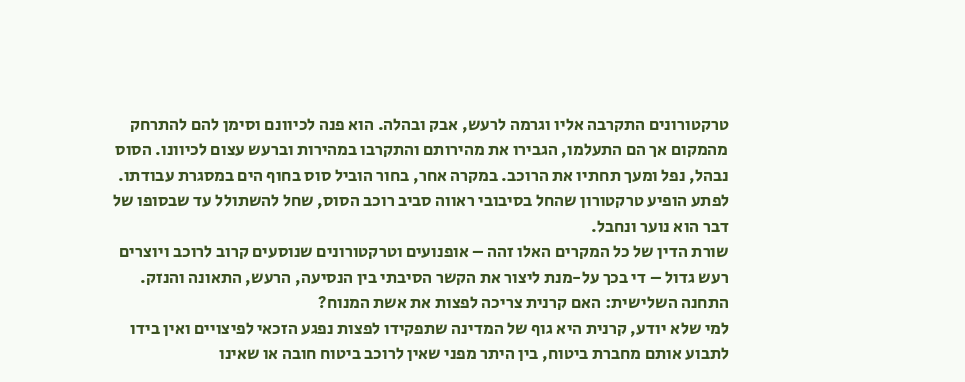טרקטורונים התקרבה אליו וגרמה לרעש, אבק ובהלה. הוא פנה לכיוונם וסימן להם להתרחק מהמקום אך הם התעלמו, הגבירו את מהירותם והתקרבו במהירות וברעש עצום לכיוונו. הסוס נבהל, נפל ומעך תחתיו את הרוכב. במקרה אחר, בחור הוביל סוס בחוף הים במסגרת עבודתו. לפתע הופיע טרקטורון שהחל בסיבובי ראווה סביב רוכב הסוס, שחל להשתולל עד שבסופו של דבר הוא נוער ונחבל.
שורת הדין של כל המקרים האלו זהה – אופנועים וטרקטורונים שנוסעים קרוב לרוכב ויוצרים רעש גדול – די בכך על-מנת ליצור את הקשר הסיבתי בין הנסיעה, הרעש, התאונה והנזק.
התחנה השלישית: האם קרנית צריכה לפצות את אשת המנוח?
למי שלא יודע, קרנית היא גוף של המדינה שתפקידו לפצות נפגע הזכאי לפיצויים ואין בידו לתבוע אותם מחברת ביטוח, בין היתר מפני שאין לרוכב ביטוח חובה או שאינו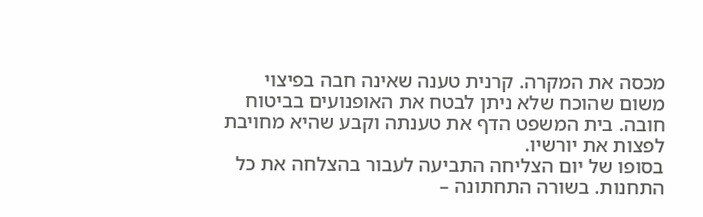מכסה את המקרה. קרנית טענה שאינה חבה בפיצוי משום שהוכח שלא ניתן לבטח את האופנועים בביטוח חובה. בית המשפט הדף את טענתה וקבע שהיא מחויבת לפצות את יורשיו.
בסופו של יום הצליחה התביעה לעבור בהצלחה את כל התחנות. בשורה התחתונה –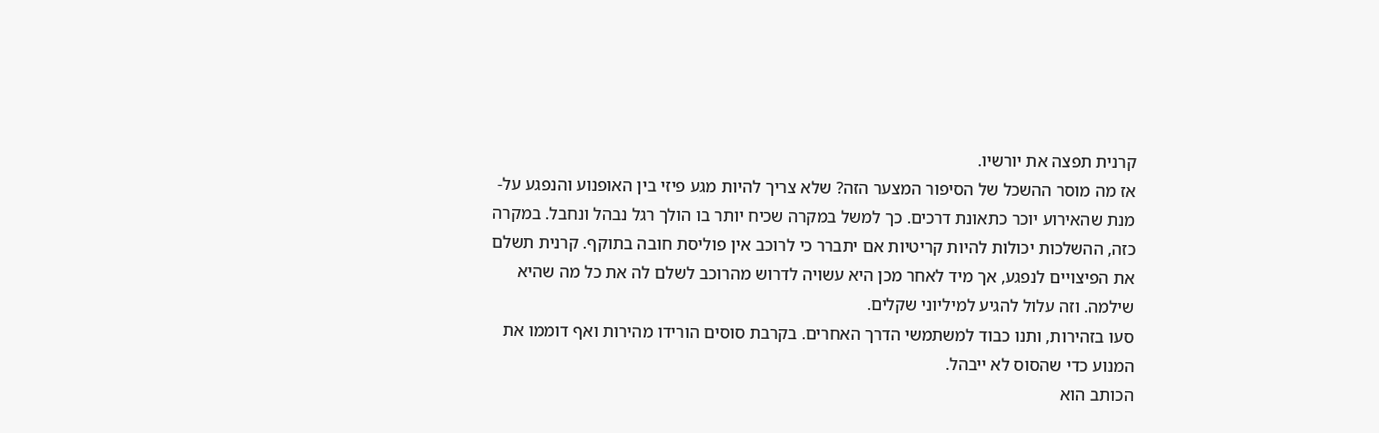קרנית תפצה את יורשיו.
אז מה מוסר ההשכל של הסיפור המצער הזה? שלא צריך להיות מגע פיזי בין האופנוע והנפגע על-מנת שהאירוע יוכר כתאונת דרכים. כך למשל במקרה שכיח יותר בו הולך רגל נבהל ונחבל. במקרה כזה, ההשלכות יכולות להיות קריטיות אם יתברר כי לרוכב אין פוליסת חובה בתוקף. קרנית תשלם את הפיצויים לנפגע, אך מיד לאחר מכן היא עשויה לדרוש מהרוכב לשלם לה את כל מה שהיא שילמה. וזה עלול להגיע למיליוני שקלים.
סעו בזהירות, ותנו כבוד למשתמשי הדרך האחרים. בקרבת סוסים הורידו מהירות ואף דוממו את המנוע כדי שהסוס לא ייבהל.
הכותב הוא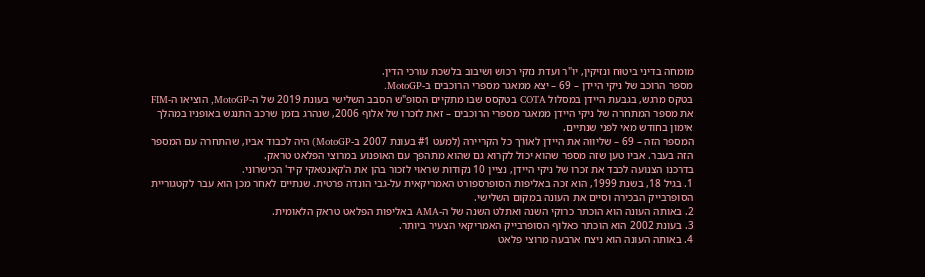מומחה בדיני ביטוח ונזיקין, יו"ר ועדת נזקי רכוש ושיבוב בלשכת עורכי הדין.
מספר הרוכב של ניקי היידן – 69 – יצא ממאגר מספרי הרוכבים ב-MotoGP.
בטקס מרגש, בגבעת היידן במסלול COTA בטקסס שבו מתקיים הסופ"ש הסבב השלישי בעונת 2019 של ה-MotoGP, הוציאו ה-FIM את מספר המתחרה של ניקי היידן ממאגר מספרי הרוכבים – זאת לזכרו של אלוף 2006, שנהרג בזמן שרכב התנגש באופניו במהלך אימון בחודש מאי לפני שנתיים.
המספר הזה – 69 – שליווה את היידן לאורך כל הקריירה (למעט #1 בעונת 2007 ב-MotoGP) היה לכבוד אביו, שהתחרה עם המספר הזה בעבר. אביו טען שזה מספר שהוא יכול לקרוא גם שהוא מתהפך עם האופנוע במרוצי הפלאט טראק.
בדרכנו הצנועה לכבד את זכרו של ניקי היידן, נציין 10 נקודות שראוי לזכור בהן את ה'קאנטאקי קיד' הכישרוני.
1. בגיל 18, בשנת 1999, הוא זכה באליפות הסופרספורט האמריקאית על-גבי הונדה פרטית. שנתיים לאחר מכן הוא עבר לקטגוריית הסופרבייק הבכירה וסיים את העונה במקום השלישי.
2. באותה העונה הוא הוכתר כרוקי השנה ואתלט השנה של ה-AMA באליפות הפלאט טראק הלאומית.
3. בעונת 2002 הוא הוכתר כאלוף הסופרבייק האמריקאי הצעיר ביותר.
4. באותה העונה הוא ניצח ארבעה מרוצי פלאט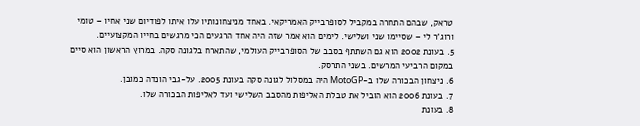טראק, שבהם התחרה במקביל לסופרבייק האמריקאי. באחד מניצחונותיו עלו איתו לפודיום שני אחיו – טומי ורוג'ר לי – שסיימו שני ושלישי. לימים הוא אמר שזה היה אחד הרגעים הכי מרגשים בחייו המקצועיים.
5. בעונת 2002 הוא גם השתתף בסבב של הסופרבייק העולמי, שהתארח בלגונה סקה. במרוץ הראשון הוא סיים במקום הרביעי המרשים. בשני התרסק.
6. ניצחון הבכורה שלו ב-MotoGP היה במסלול לגונה סקה בעונת 2005. על-גבי הונדה כמובן.
7. בעונת 2006 הוא הוביל את טבלת האליפות מהסבב השלישי ועד לאליפות הבכורה שלו.
8. בעונת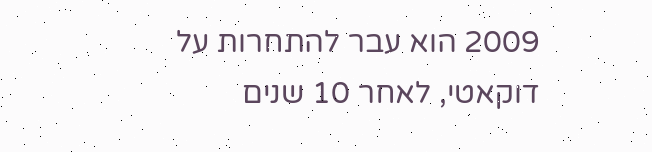2009 הוא עבר להתחרות על דוקאטי, לאחר 10 שנים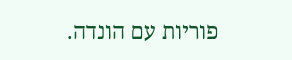פוריות עם הונדה.